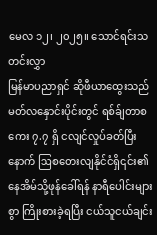မေလ ၁၂၊ ၂၀၂၅။ သောင်ရင်းသတင်းလွှာ
မြန်မာပညာရှင် ဆိုဖီယာထွေးသည် မတ်လနှောင်းပိုင်းတွင် ရစ်ခ်ျတာစကေး ၇.၇ ရှိ ငလျင်လှုပ်ခတ်ပြီးနောက် ဩစတေးလျနိုင်ငံရှိ၎င်း၏နေအိမ်သို့ဖုန်ခေါ်ရန် နာရီပေါင်းများစွာ ကြိုးစားခဲ့ရပြီး ငယ်သူငယ်ချင်း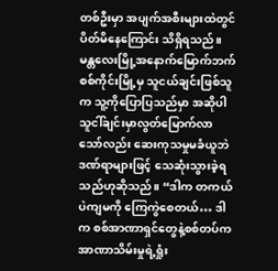တစ်ဦးမှာ အပျက်အစီးများထဲတွင် ပိတ်မိနေကြောင်း သိရှိရသည်။ မန္တလေးမြို့အနောက်မြောက်ဘက်စစ်ကိုင်းမြို့မှ သူငယ်ချင်းဖြစ်သူက သူ့ကိုပြောပြသည်မှာ အဆိုပါသူငါ်ချင်းမှာလွတ်မြောက်လာသော်လည်း ဆေးကုသမှုမခံယူဘဲ ဒဏ်ရာများဖြင့် သေဆုံးသွားခဲ့ရသည်ဟုဆိုသည်။ “ဒါက တကယ်ပဲကျမကို ကြေကွဲစေတယ်… ဒါက စစ်အာဏာရှင်တွေနဲ့စစ်တပ်က အာဏာသိမ်းမှုရဲ့ရှုံး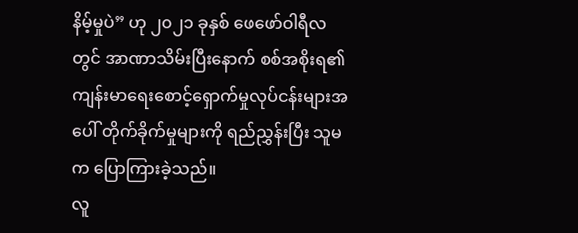နိမ့်မှုပဲ” ဟု ၂၀၂၁ ခုနှစ် ဖေဖော်ဝါရီလတွင် အာဏာသိမ်းပြီးနောက် စစ်အစိုးရ၏ ကျန်းမာရေးစောင့်ရှောက်မှုလုပ်ငန်းများအပေါ် တိုက်ခိုက်မှုများကို ရည်ညွှန်းပြီး သူမက ပြောကြားခဲ့သည်။
လူ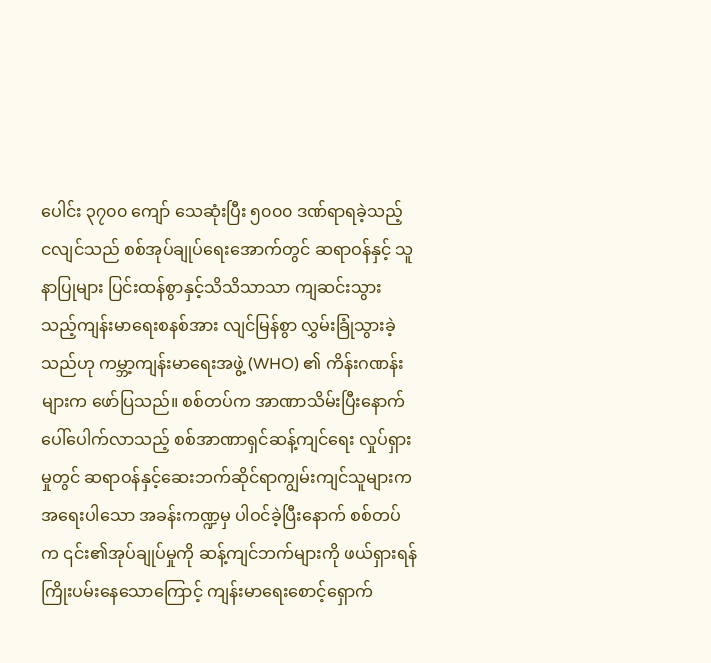ပေါင်း ၃၇၀၀ ကျော် သေဆုံးပြီး ၅၀၀၀ ဒဏ်ရာရခဲ့သည့် ငလျင်သည် စစ်အုပ်ချုပ်ရေးအောက်တွင် ဆရာဝန်နှင့် သူနာပြုများ ပြင်းထန်စွာနှင့်သိသိသာသာ ကျဆင်းသွားသည့်ကျန်းမာရေးစနစ်အား လျင်မြန်စွာ လွှမ်းခြုံသွားခဲ့သည်ဟု ကမ္ဘာ့ကျန်းမာရေးအဖွဲ့ (WHO) ၏ ကိန်းဂဏန်းများက ဖော်ပြသည်။ စစ်တပ်က အာဏာသိမ်းပြီးနောက် ပေါ်ပေါက်လာသည့် စစ်အာဏာရှင်ဆန့်ကျင်ရေး လှုပ်ရှားမှုတွင် ဆရာဝန်နှင့်ဆေးဘက်ဆိုင်ရာကျွမ်းကျင်သူများက အရေးပါသော အခန်းကဏ္ဍမှ ပါဝင်ခဲ့ပြီးနောက် စစ်တပ်က ၎င်း၏အုပ်ချုပ်မှုကို ဆန့်ကျင်ဘက်များကို ဖယ်ရှားရန် ကြိုးပမ်းနေသောကြောင့် ကျန်းမာရေးစောင့်ရှောက်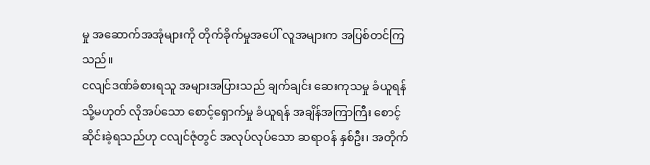မှု အဆောက်အအုံများကို တိုက်ခိုက်မှုအပေါ် လူအများက အပြစ်တင်ကြသည်။
ငလျင်ဒဏ်ခံစားရသူ အများအပြားသည် ချက်ချင်း ဆေးကုသမှု ခံယူရန် သို့မဟုတ် လိုအပ်သော စောင့်ရှောက်မှု ခံယူရန် အချိန်အကြာကြီး စောင့်ဆိုင်းခဲ့ရသည်ဟု ငလျင်ဇုံတွင် အလုပ်လုပ်သော ဆရာဝန် နှစ်ဦး၊ အတိုက်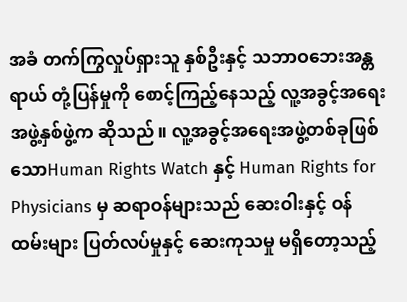အခံ တက်ကြွလှုပ်ရှားသူ နှစ်ဦးနှင့် သဘာဝဘေးအန္တရာယ် တုံ့ပြန်မှုကို စောင့်ကြည့်နေသည့် လူ့အခွင့်အရေး အဖွဲ့နှစ်ဖွဲ့က ဆိုသည်။ လူ့အခွင့်အရေးအဖွဲ့တစ်ခုဖြစ်သောHuman Rights Watch နှင့် Human Rights for Physicians မှ ဆရာဝန်များသည် ဆေးဝါးနှင့် ဝန်ထမ်းများ ပြတ်လပ်မှုနှင့် ဆေးကုသမှု မရှိတော့သည့်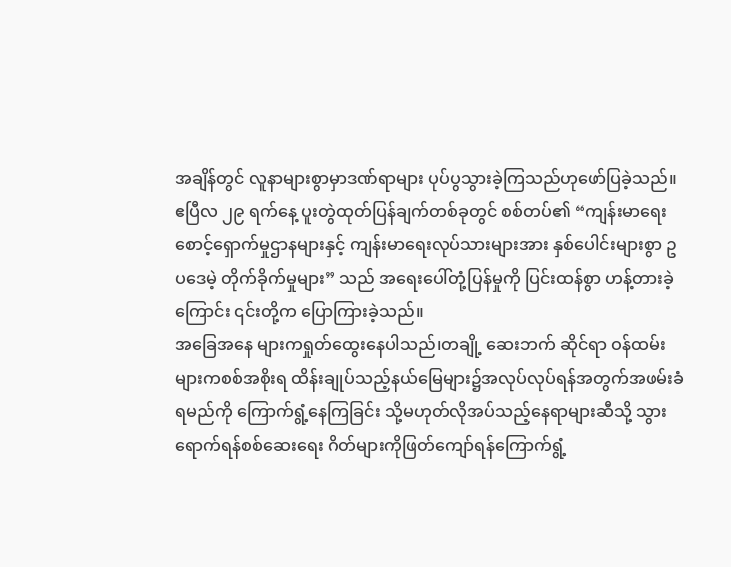အချိန်တွင် လူနာများစွာမှာဒဏ်ရာများ ပုပ်ပွသွားခဲ့ကြသည်ဟုဖော်ပြခဲ့သည်။ ဧပြီလ ၂၉ ရက်နေ့ ပူးတွဲထုတ်ပြန်ချက်တစ်ခုတွင် စစ်တပ်၏ “ကျန်းမာရေးစောင့်ရှောက်မှုဌာနများနှင့် ကျန်းမာရေးလုပ်သားများအား နှစ်ပေါင်းများစွာ ဥပဒေမဲ့ တိုက်ခိုက်မှုများ” သည် အရေးပေါ်တုံ့ပြန်မှုကို ပြင်းထန်စွာ ဟန့်တားခဲ့ကြောင်း ၎င်းတို့က ပြောကြားခဲ့သည်။
အခြေအနေ များကရှုတ်ထွေးနေပါသည်၊တချို့ ဆေးဘက် ဆိုင်ရာ ဝန်ထမ်းများကစစ်အစိုးရ ထိန်းချုပ်သည့်နယ်မြေများ၌အလုပ်လုပ်ရန်အတွက်အဖမ်းခံရမည်ကို ကြောက်ရွံ့နေကြခြင်း သို့မဟုတ်လိုအပ်သည့်နေရာများဆီသို့ သွားရောက်ရန်စစ်ဆေးရေး ဂိတ်များကိုဖြတ်ကျော်ရန်ကြောက်ရွံ့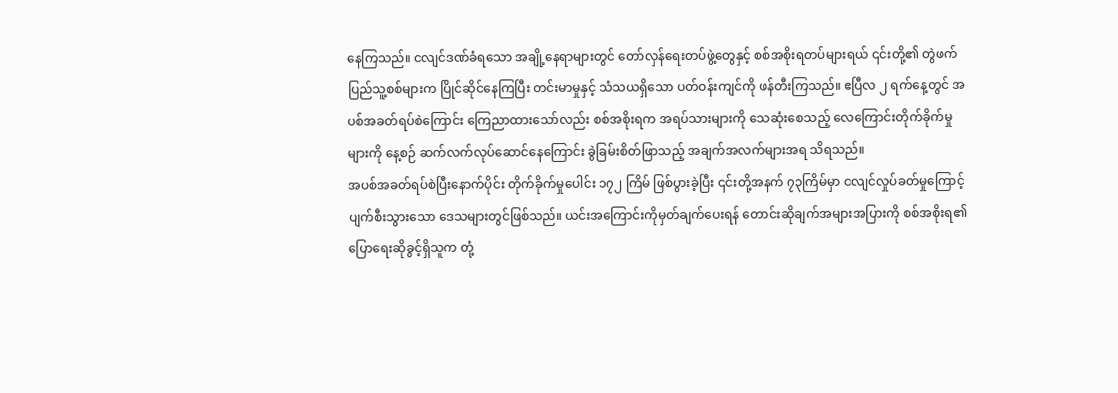နေကြသည်။ ငလျင်ဒဏ်ခံရသော အချို့နေရာများတွင် တော်လှန်ရေးတပ်ဖွဲ့တွေနှင့် စစ်အစိုးရတပ်များရယ် ၎င်းတို့၏ တွဲဖက်ပြည်သူ့စစ်များက ပြိုင်ဆိုင်နေကြပြီး တင်းမာမှုနှင့် သံသယရှိသော ပတ်ဝန်းကျင်ကို ဖန်တီးကြသည်။ ဧပြီလ ၂ ရက်နေ့တွင် အပစ်အခတ်ရပ်စဲကြောင်း ကြေညာထားသော်လည်း စစ်အစိုးရက အရပ်သားများကို သေဆုံးစေသည့် လေကြောင်းတိုက်ခိုက်မှုများကို နေ့စဉ် ဆက်လက်လုပ်ဆောင်နေကြောင်း ခွဲခြမ်းစိတ်ဖြာသည့် အချက်အလက်များအရ သိရသည်။
အပစ်အခတ်ရပ်စဲပြီးနောက်ပိုင်း တိုက်ခိုက်မှုပေါင်း ၁၇၂ ကြိမ် ဖြစ်ပွားခဲ့ပြီး ၎င်းတို့အနက် ၇၃ကြိမ်မှာ ငလျင်လှုပ်ခတ်မှုကြောင့် ပျက်စီးသွားသော ဒေသများတွင်ဖြစ်သည်။ ယင်းအကြောင်းကိုမှတ်ချက်ပေးရန် တောင်းဆိုချက်အများအပြားကို စစ်အစိုးရ၏ ပြောရေးဆိုခွင့်ရှိသူက တုံ့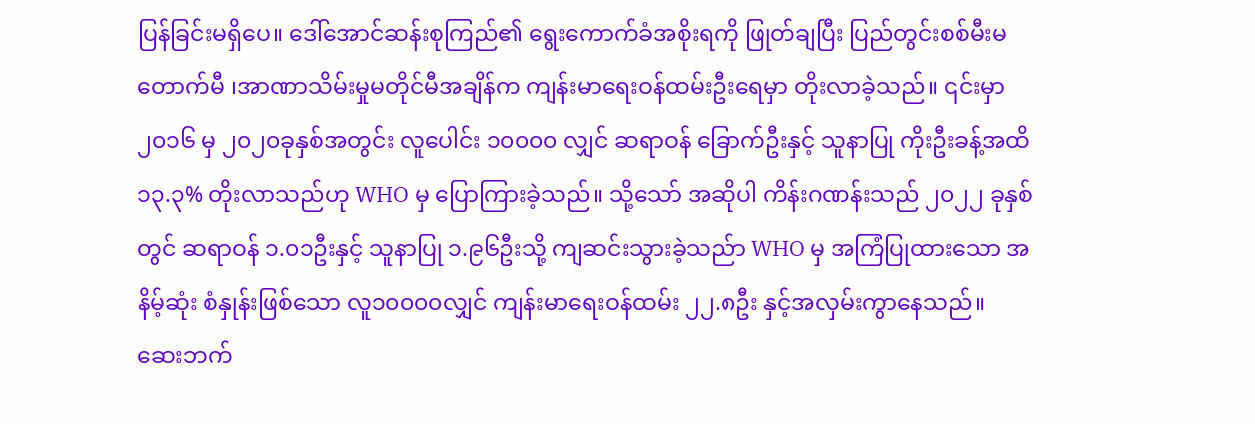ပြန်ခြင်းမရှိပေ။ ဒေါ်အောင်ဆန်းစုကြည်၏ ရွေးကောက်ခံအစိုးရကို ဖြုတ်ချပြီး ပြည်တွင်းစစ်မီးမတောက်မီ ၊အာဏာသိမ်းမှုမတိုင်မီအချိန်က ကျန်းမာရေးဝန်ထမ်းဦးရေမှာ တိုးလာခဲ့သည်။ ၎င်းမှာ ၂၀၁၆ မှ ၂၀၂၀ခုနှစ်အတွင်း လူပေါင်း ၁၀၀၀၀ လျှင် ဆရာဝန် ခြောက်ဦးနှင့် သူနာပြု ကိုးဦးခန့်အထိ ၁၃.၃% တိုးလာသည်ဟု WHO မှ ပြောကြားခဲ့သည်။ သို့သော် အဆိုပါ ကိန်းဂဏန်းသည် ၂၀၂၂ ခုနှစ်တွင် ဆရာဝန် ၁.၀၁ဦးနှင့် သူနာပြု ၁.၉၆ဦးသို့ ကျဆင်းသွားခဲ့သည်ာ WHO မှ အကြံပြုထားသော အနိမ့်ဆုံး စံနှုန်းဖြစ်သော လူ၁၀၀၀၀လျှင် ကျန်းမာရေးဝန်ထမ်း ၂၂.၈ဦး နှင့်အလှမ်းကွာနေသည်။
ဆေးဘက်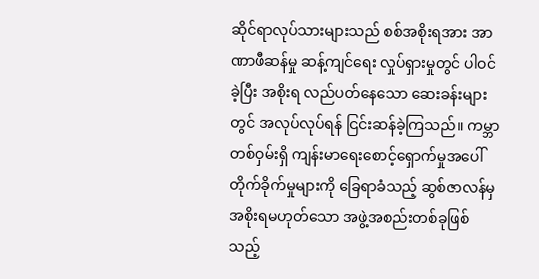ဆိုင်ရာလုပ်သားများသည် စစ်အစိုးရအား အာဏာဖီဆန်မှု ဆန့်ကျင်ရေး လှုပ်ရှားမှုတွင် ပါဝင်ခဲ့ပြီး အစိုးရ လည်ပတ်နေသော ဆေးခန်းများတွင် အလုပ်လုပ်ရန် ငြင်းဆန်ခဲ့ကြသည်။ ကမ္ဘာတစ်ဝှမ်းရှိ ကျန်းမာရေးစောင့်ရှောက်မှုအပေါ် တိုက်ခိုက်မှုများကို ခြေရာခံသည့် ဆွစ်ဇာလန်မှ အစိုးရမဟုတ်သော အဖွဲ့အစည်းတစ်ခုဖြစ်သည့်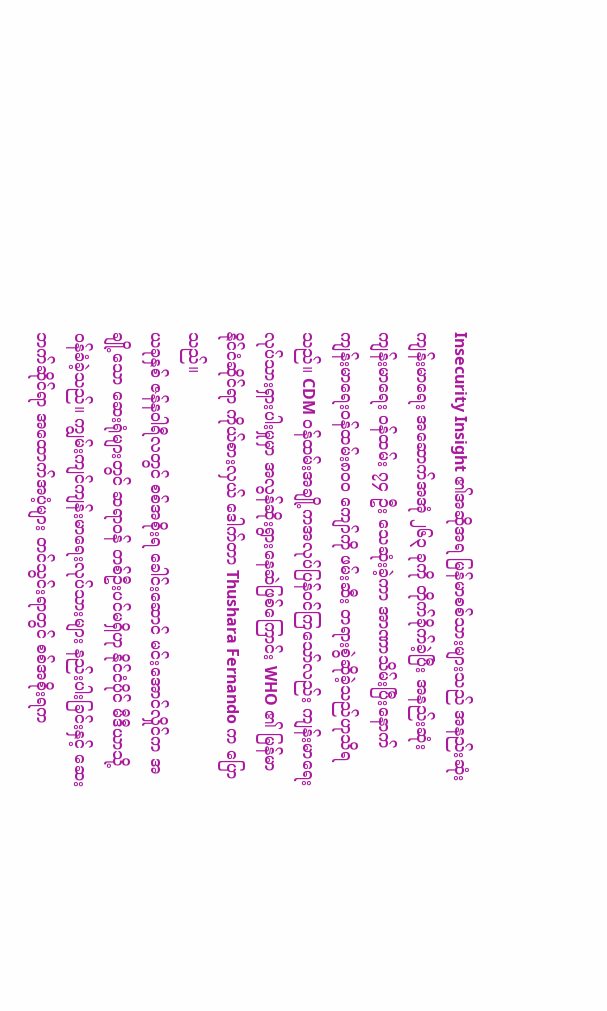Insecurity Insight ၏အဆိုအရ မြန်မာစစ်သားများသည် အနည်းဆုံး ကျန်းမာရေး အဆောက်အအုံ ၂၆၃ ခုကို တိုက်ခိုက်ခဲ့ပြီး အနည်းဆုံး ကျန်းမာရေး ဝန်ထမ်း ၇၄ ဦး သေဆုံးခဲ့ကာ အာဏာသိမ်းပြီးနောက် ကျန်းမာရေးဝန်ထမ်း၈၀၀ ကျော်ကို ဖမ်းဆီး တရားစွဲဆိုခဲ့သည်ဟုသိရသည်။ CDM ဝန်ထမ်းအချို့ကအလုပ်ပြန်ဝင်ကြသော်လည်း ကျန်းမာရေးလုပ်သားရှားပါးမှုမှာ အလွန်ဆိုးရွားနေဆဲဖြစ်ကြောင်း WHO ၏ မြန်မာနိုင်ငံဆိုင်ရာ ကိုယ်စားလှယ် ဒေါက်တာ Thushara Fernando က ပြောသည်။
ယခုနှစ် ဇန်နဝါရီလတွင် စစ်အစိုးရ ခေါင်းဆောင် မင်းအောင်လှိုင်က အချို့သော ဆေးရုံများတွင် ဆရာဝန် တစ်ဦးပင်မရှိဟု နိုင်ငံပိုင် မီဒီယာသို့ ဝန်ခံခဲ့သည်။ ကျွမ်းကျင်ကျန်းမာရေးလုပ်သားများ နည်းပါးခြင်းနှင့် ဆေးဘက်ဆိုင်ရာ အထောက်အပံ့များ တင်သွင်းရာတွင် စစ်အစိုးရက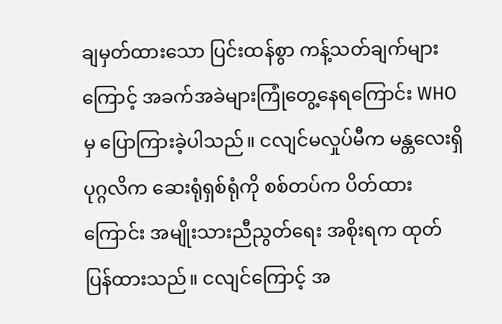ချမှတ်ထားသော ပြင်းထန်စွာ ကန့်သတ်ချက်များကြောင့် အခက်အခဲများကြုံတွေ့နေရကြောင်း WHO မှ ပြောကြားခဲ့ပါသည်။ ငလျင်မလှုပ်မီက မန္တလေးရှိ ပုဂ္ဂလိက ဆေးရုံရှစ်ရုံကို စစ်တပ်က ပိတ်ထားကြောင်း အမျိုးသားညီညွတ်ရေး အစိုးရက ထုတ် ပြန်ထားသည်။ ငလျင်ကြောင့် အ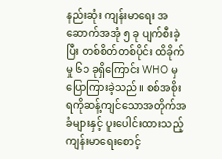နည်းဆုံး ကျန်းမာရေး အဆောက်အအုံ ၅ ခု ပျက်စီးခဲ့ပြီး တစ်စိတ်တစ်ပိုင်း ထိခိုက်မှု ၆၁ ခုရှိကြောင်း WHO မှ ပြောကြားခဲ့သည်။ စစ်အစိုးရကိုဆန့်ကျင်သောအတိုက်အခံများနှင့် ပူးပေါင်းထားသည့်ကျန်းမာရေးစောင့်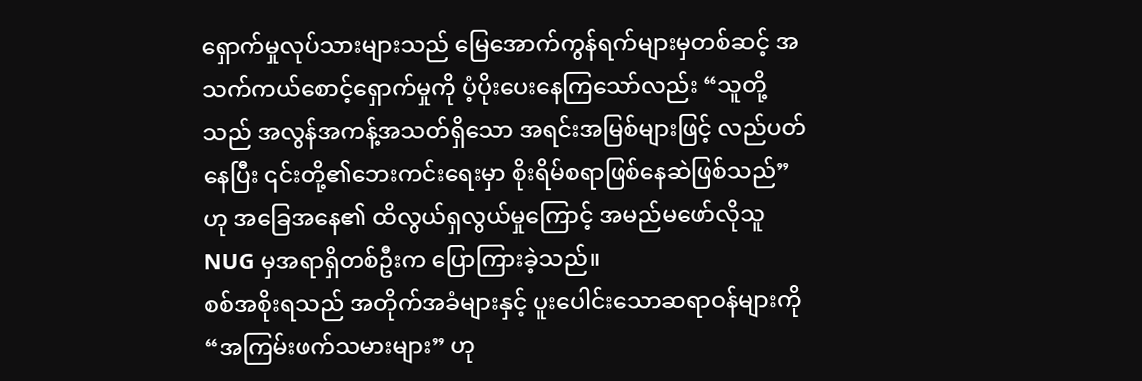ရှောက်မှုလုပ်သားများသည် မြေအောက်ကွန်ရက်များမှတစ်ဆင့် အသက်ကယ်စောင့်ရှောက်မှုကို ပံ့ပိုးပေးနေကြသော်လည်း “သူတို့သည် အလွန်အကန့်အသတ်ရှိသော အရင်းအမြစ်များဖြင့် လည်ပတ်နေပြီး ၎င်းတို့၏ဘေးကင်းရေးမှာ စိုးရိမ်စရာဖြစ်နေဆဲဖြစ်သည်” ဟု အခြေအနေ၏ ထိလွယ်ရှလွယ်မှုကြောင့် အမည်မဖော်လိုသူ NUG မှအရာရှိတစ်ဦးက ပြောကြားခဲ့သည်။
စစ်အစိုးရသည် အတိုက်အခံများနှင့် ပူးပေါင်းသောဆရာဝန်များကို “အကြမ်းဖက်သမားများ” ဟု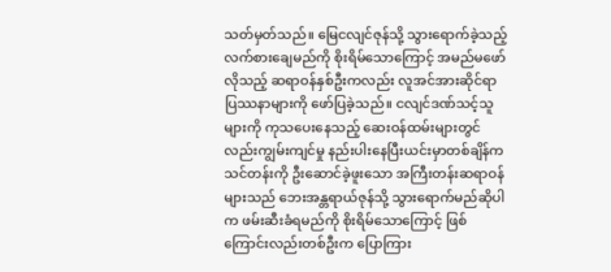သတ်မှတ်သည်။ မြေငလျင်ဇုန်သို့ သွားရောက်ခဲ့သည့်လက်စားချေမည်ကို စိုးရိမ်သောကြောင့် အမည်မဖော်လိုသည့် ဆရာဝန်နှစ်ဦးကလည်း လူအင်အားဆိုင်ရာ ပြဿနာများကို ဖော်ပြခဲ့သည်။ ငလျင်ဒဏ်သင့်သူများကို ကုသပေးနေသည့် ဆေးဝန်ထမ်းများတွင်လည်းကျွမ်းကျင်မှု နည်းပါးနေပြီးယင်းမှာတစ်ချိန်က သင်တန်းကို ဦးဆောင်ခဲ့ဖူးသော အကြီးတန်းဆရာဝန်များသည် ဘေးအန္တရာယ်ဇုန်သို့ သွားရောက်မည်ဆိုပါက ဖမ်းဆီးခံရမည်ကို စိုးရိမ်သောကြောင့် ဖြစ်ကြောင်းလည်းတစ်ဦးက ပြောကြား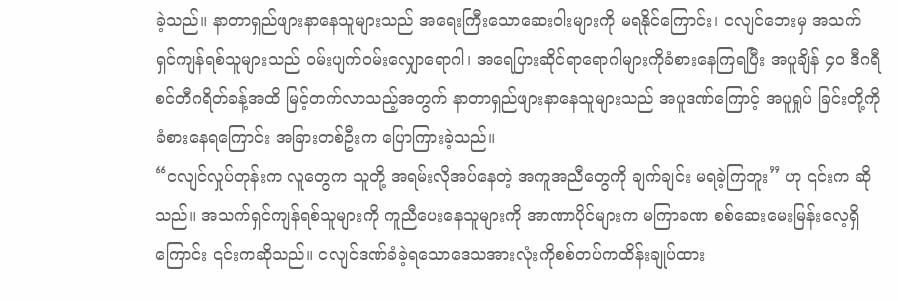ခဲ့သည်။ နာတာရှည်ဖျားနာနေသူများသည် အရေးကြီးသောဆေးဝါးများကို မရနိုင်ကြောင်း၊ ငလျင်ဘေးမှ အသက်ရှင်ကျန်ရစ်သူများသည် ဝမ်းပျက်ဝမ်းလျှောရောဂါ၊ အရေပြားဆိုင်ရာရောဂါများကိုခံစားနေကြရပြီး အပူချိန် ၄၀ ဒီဂရီစင်တီဂရိတ်ခန့်အထိ မြင့်တက်လာသည့်အတွက် နာတာရှည်ဖျားနာနေသူများသည် အပူဒဏ်ကြောင့် အပူရှုပ် ခြင်းတို့ကို ခံစားနေရကြောင်း အခြားတစ်ဦးက ပြောကြားခဲ့သည်။
“ငလျင်လှုပ်တုန်းက လူတွေက သူတို့ အရမ်းလိုအပ်နေတဲ့ အကူအညီတွေကို ချက်ချင်း မရခဲ့ကြဘူး” ဟု ၎င်းက ဆိုသည်။ အသက်ရှင်ကျန်ရစ်သူများကို ကူညီပေးနေသူများကို အာဏာပိုင်များက မကြာခဏ စစ်ဆေးမေးမြန်းလေ့ရှိကြောင်း ၎င်းကဆိုသည်။ ငလျင်ဒဏ်ခံခဲ့ရသောဒေသအားလုံးကိုစစ်တပ်ကထိန်းချုပ်ထား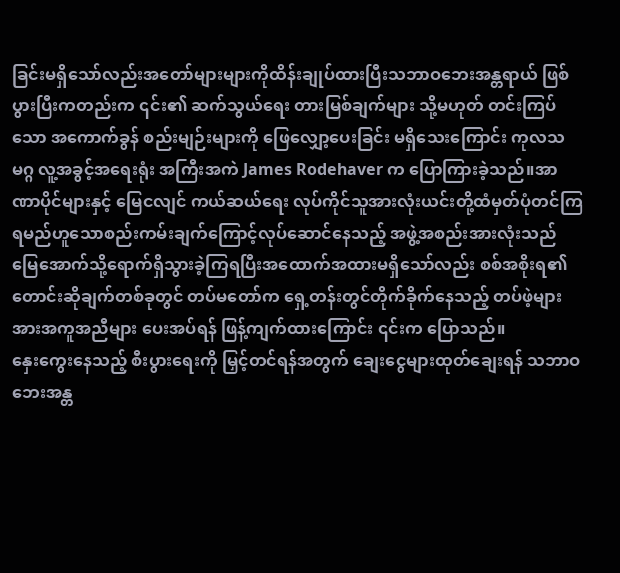ခြင်းမရှိသော်လည်းအတော်များများကိုထိန်းချုပ်ထားပြီးသဘာဝဘေးအန္တရာယ် ဖြစ်ပွားပြီးကတည်းက ၎င်း၏ ဆက်သွယ်ရေး တားမြစ်ချက်များ သို့မဟုတ် တင်းကြပ်သော အကောက်ခွန် စည်းမျဉ်းများကို ဖြေလျှော့ပေးခြင်း မရှိသေးကြောင်း ကုလသမဂ္ဂ လူ့အခွင့်အရေးရုံး အကြီးအကဲ James Rodehaver က ပြောကြားခဲ့သည်။အာဏာပိုင်များနှင့် မြေငလျင် ကယ်ဆယ်ရေး လုပ်ကိုင်သူအားလုံးယင်းတို့ထံမှတ်ပုံတင်ကြရမည်ဟူသောစည်းကမ်းချက်ကြောင့်လုပ်ဆောင်နေသည့် အဖွဲ့အစည်းအားလုံးသည် မြေအောက်သို့ရောက်ရှိသွားခဲ့ကြရပြီးအထောက်အထားမရှိသော်လည်း စစ်အစိုးရ၏ တောင်းဆိုချက်တစ်ခုတွင် တပ်မတော်က ရှေ့တန်းတွင်တိုက်ခိုက်နေသည့် တပ်ဖဲ့များအားအကူအညီများ ပေးအပ်ရန် ဖြန့်ကျက်ထားကြောင်း ၎င်းက ပြောသည်။
နှေးကွေးနေသည့် စီးပွားရေးကို မြှင့်တင်ရန်အတွက် ချေးငွေများထုတ်ချေးရန် သဘာဝဘေးအန္တ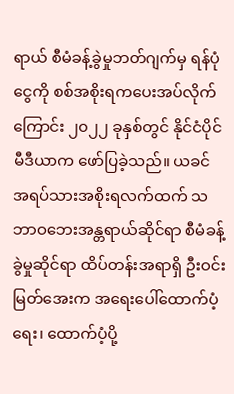ရာယ် စီမံခန့်ခွဲမှုဘတ်ဂျက်မှ ရန်ပုံငွေကို စစ်အစိုးရကပေးအပ်လိုက်ကြောင်း ၂၀၂၂ ခုနှစ်တွင် နိုင်ငံပိုင်မီဒီယာက ဖော်ပြခဲ့သည်။ ယခင် အရပ်သားအစိုးရလက်ထက် သဘာဝဘေးအန္တရာယ်ဆိုင်ရာ စီမံခန့်ခွဲမှုဆိုင်ရာ ထိပ်တန်းအရာရှိ ဦးဝင်းမြတ်အေးက အရေးပေါ်ထောက်ပံ့ရေး၊ ထောက်ပံ့ပို့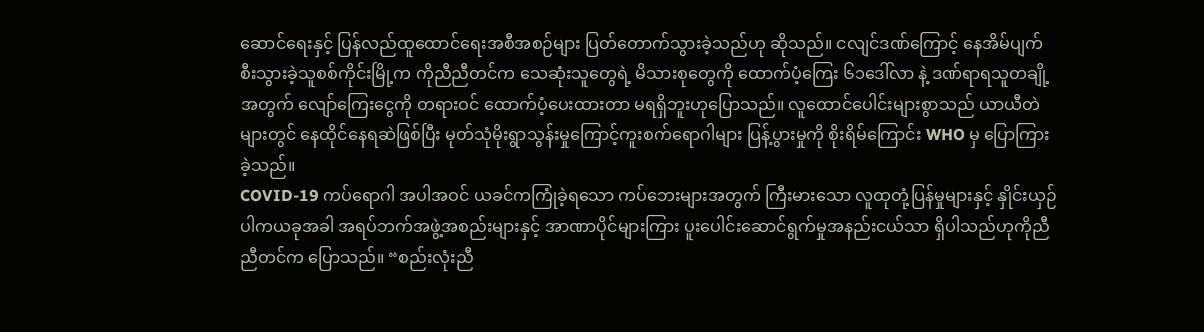ဆောင်ရေးနှင့် ပြန်လည်ထူထောင်ရေးအစီအစဉ်များ ပြတ်တောက်သွားခဲ့သည်ဟု ဆိုသည်။ ငလျင်ဒဏ်ကြောင့် နေအိမ်ပျက်စီးသွားခဲ့သူစစ်ကိုင်းမြို့က ကိုညီညီတင်က သေဆုံးသူတွေရဲ့ မိသားစုတွေကို ထောက်ပံ့ကြေး ၆၁ဒေါ်လာ နဲ့ ဒဏ်ရာရသူတချို့အတွက် လျော်ကြေးငွေကို တရားဝင် ထောက်ပံ့ပေးထားတာ မရရှိဘူးဟုပြောသည်။ လူထောင်ပေါင်းများစွာသည် ယာယီတဲများတွင် နေထိုင်နေရဆဲဖြစ်ပြီး မုတ်သုံမိုးရွာသွန်းမှုကြောင့်ကူးစက်ရောဂါများ ပြန့်ပွားမှုကို စိုးရိမ်ကြောင်း WHO မှ ပြောကြားခဲ့သည်။
COVID-19 ကပ်ရောဂါ အပါအဝင် ယခင်ကကြုံခဲ့ရသော ကပ်ဘေးများအတွက် ကြီးမားသော လူထုတုံ့ပြန်မှုများနှင့် နှိုင်းယှဉ်ပါကယခုအခါ အရပ်ဘက်အဖွဲ့အစည်းများနှင့် အာဏာပိုင်များကြား ပူးပေါင်းဆောင်ရွက်မှုအနည်းငယ်သာ ရှိပါသည်ဟုကိုညီညီတင်က ပြောသည်။ “စည်းလုံးညီ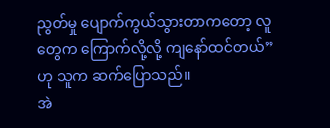ညွတ်မှု ပျောက်ကွယ်သွားတာကတော့ လူတွေက ကြောက်လို့လို့ ကျနော်ထင်တယ်” ဟု သူက ဆက်ပြောသည်။
အဲ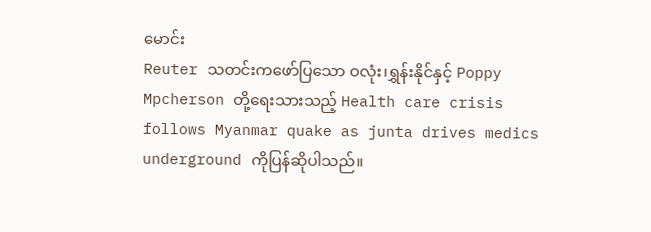မောင်း
Reuter သတင်းကဖော်ပြသော ဝလုံး၊ရွှန်းနိုင်နှင့် Poppy Mpcherson တို့ရေးသားသည့် Health care crisis follows Myanmar quake as junta drives medics underground ကိုပြန်ဆိုပါသည်။